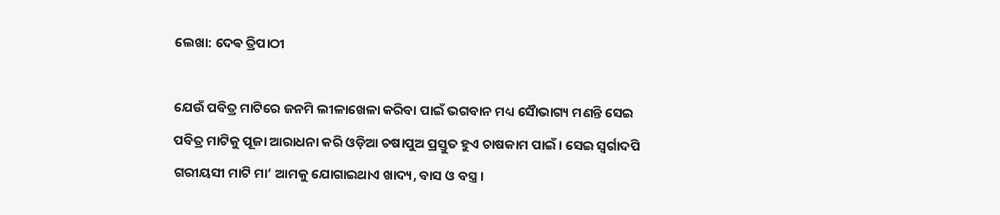ଲେଖା: ଦେଵ ତ୍ରିପାଠୀ

ଯେଉଁ ପବିତ୍ର ମାଟିରେ ଜନମି ଲୀଳାଖେଳା କରିବା ପାଇଁ ଭଗବାନ ମଧ୍ୟ ସୈାଭାଗ୍ୟ ମଣନ୍ତି ସେଇ ପବିତ୍ର ମାଟିକୁ ପୂଜା ଆରାଧନା କରି ଓଡ଼ିଆ ଚଷାପୁଅ ପ୍ରସ୍ତୁତ ହୁଏ ଚାଷକାମ ପାଇଁ । ସେଇ ସ୍ବର୍ଗାଦପି ଗରୀୟସୀ ମାଟି ମା’ ଆମକୁ ଯୋଗାଇଥାଏ ଖାଦ୍ୟ, ବାସ ଓ ବସ୍ତ୍ର ।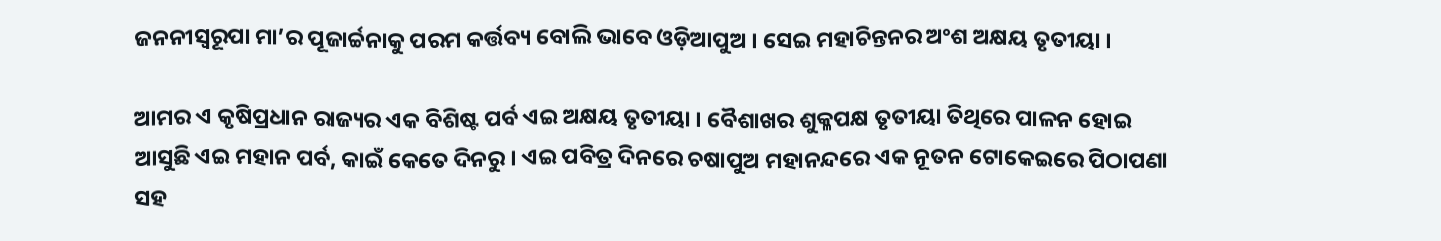ଜନନୀସ୍ବରୂପା ମା’ର ପୂଜାର୍ଚ୍ଚନାକୁ ପରମ କର୍ତ୍ତବ୍ୟ ବୋଲି ଭାବେ ଓଡ଼ିଆପୁଅ । ସେଇ ମହାଚିନ୍ତନର ଅଂଶ ଅକ୍ଷୟ ତୃତୀୟା ।

ଆମର ଏ କୃଷିପ୍ରଧାନ ରାଜ୍ୟର ଏକ ବିଶିଷ୍ଟ ପର୍ବ ଏଇ ଅକ୍ଷୟ ତୃତୀୟା । ବୈଶାଖର ଶୁକ୍ଳପକ୍ଷ ତୃତୀୟା ତିଥିରେ ପାଳନ ହୋଇ ଆସୁଛି ଏଇ ମହାନ ପର୍ବ, କାଇଁ କେତେ ଦିନରୁ । ଏଇ ପବିତ୍ର ଦିନରେ ଚଷାପୁଅ ମହାନନ୍ଦରେ ଏକ ନୂତନ ଟୋକେଇରେ ପିଠାପଣା ସହ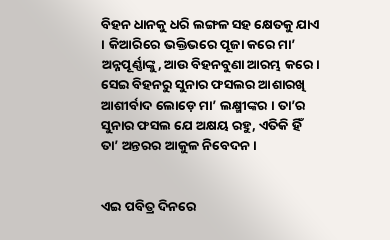ବିହନ ଧାନକୁ ଧରି ଲଙ୍ଗଳ ସହ କ୍ଷେତକୁ ଯାଏ । କିଆରିରେ ଭକ୍ତିଭରେ ପୂଜା କରେ ମା’ ଅନ୍ନପୂର୍ଣ୍ଣାଙ୍କୁ, ଆଉ ବିହନବୁଣା ଆରମ୍ଭ କରେ । ସେଇ ବିହନରୁ ସୁନାର ଫସଲର ଆଶାରଖି ଆଶୀର୍ବାଦ ଲୋଡ଼େ ମା’ ଲକ୍ଷ୍ମୀଙ୍କର । ତା’ର ସୁନାର ଫସଲ ଯେ ଅକ୍ଷୟ ରହୁ, ଏତିକି ହିଁ ତା’ ଅନ୍ତରର ଆକୁଳ ନିବେଦନ ।


ଏଇ ପବିତ୍ର ଦିନରେ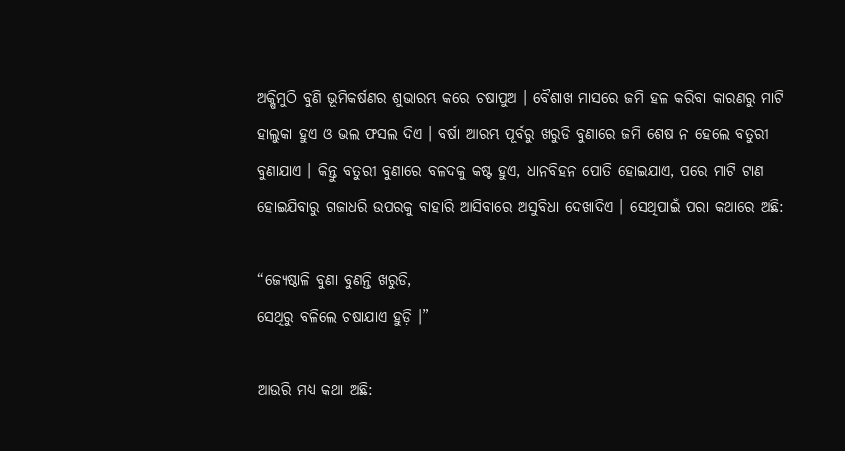ଅକ୍ଷିମୁଠି ବୁଣି ଭୂମିକର୍ଷଣର ଶୁଭାରମ୍ଭ କରେ ଚଷାପୁଅ । ବୈଶାଖ ମାସରେ ଜମି ହଳ କରିବା କାରଣରୁ ମାଟି ହାଲୁକା ହୁଏ ଓ ଭଲ ଫସଲ ଦିଏ । ବର୍ଷା ଆରମ୍ଭ ପୂର୍ବରୁ ଖରୁଡି ବୁଣାରେ ଜମି ଶେଷ ନ ହେଲେ ବତୁରୀ ବୁଣାଯାଏ । କିନ୍ତୁ ବତୁରୀ ବୁଣାରେ ବଳଦକୁ କଷ୍ଟ ହୁଏ, ଧାନବିହନ ପୋତି ହୋଇଯାଏ, ପରେ ମାଟି ଟାଣ ହୋଇଯିବାରୁ ଗଜାଧରି ଉପରକୁ ବାହାରି ଆସିବାରେ ଅସୁବିଧା ଦେଖାଦିଏ । ସେଥିପାଇଁ ପରା କଥାରେ ଅଛି:

“ଜ୍ୟେଷ୍ଠାଳି ବୁଣା ବୁଣନ୍ତି ଖରୁଡି,
ସେଥିରୁ ବଳିଲେ ଚଷାଯାଏ ହୁଡ଼ି ।”

ଆଉରି ମଧ୍ୟ କଥା ଅଛି: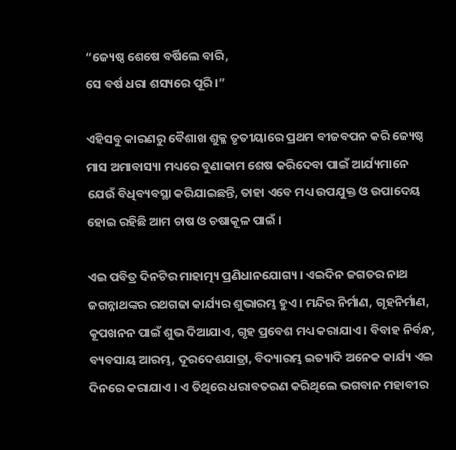“ଜ୍ୟେଷ୍ଠ ଶେଷେ ବର୍ଷିଲେ ବାରି,
ସେ ବର୍ଷ ଧରା ଶସ୍ୟରେ ପୂରି ।”

ଏହିସବୁ କାରଣରୁ ବୈଶାଖ ଶୁକ୍ଳ ତୃତୀୟାରେ ପ୍ରଥମ ବୀଜବପନ କରି ଜ୍ୟେଷ୍ଠ ମାସ ଅମାବାସ୍ୟା ମଧ୍ୟରେ ବୁଣାକାମ ଶେଷ କରିଦେବା ପାଇଁ ଆର୍ଯ୍ୟମାନେ ଯେଉଁ ବିଧିବ୍ୟବସ୍ଥା କରିଯାଇଛନ୍ତି, ତାହା ଏବେ ମଧ୍ୟ ଉପଯୁକ୍ତ ଓ ଉପାଦେୟ ହୋଇ ରହିଛି ଆମ ଚାଷ ଓ ଚଷାକୂଳ ପାଇଁ ।

ଏଇ ପବିତ୍ର ଦିନଟିର ମାହାତ୍ମ୍ୟ ପ୍ରଣିଧାନଯୋଗ୍ୟ । ଏଇଦିନ ଜଗତର ନାଥ ଜଗନ୍ନାଥଙ୍କର ରଥଗଢା କାର୍ଯ୍ୟର ଶୁଭାରମ୍ଭ ହୁଏ । ମନ୍ଦିର ନିର୍ମାଣ, ଗୃହନିର୍ମାଣ, କୂପଖନନ ପାଇଁ ଶୁଭ ଦିଆଯାଏ, ଗୃହ ପ୍ରବେଶ ମଧ୍ୟ କରାଯାଏ । ବିବାହ ନିର୍ବନ୍ଧ, ବ୍ୟବସାୟ ଆରମ୍ଭ, ଦୂରଦେଶଯାତ୍ରା, ବିଦ୍ୟାରମ୍ଭ ଇତ୍ୟାଦି ଅନେକ କାର୍ଯ୍ୟ ଏଇ ଦିନରେ କରାଯାଏ । ଏ ତିଥିରେ ଧରାବତରଣ କରିଥିଲେ ଭଗବାନ ମହାବୀର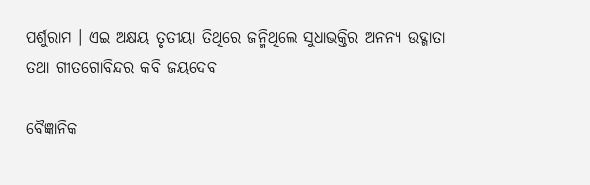ପର୍ଶୁରାମ । ଏଇ ଅକ୍ଷୟ ତୃତୀୟା ତିଥିରେ ଜନ୍ମିଥିଲେ ସୁଧାଭକ୍ତିର ଅନନ୍ୟ ଉଦ୍ଗାତା ତଥା ଗୀତଗୋବିନ୍ଦର କବି ଜୟଦେବ

ବୈଜ୍ଞାନିକ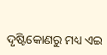ଦୃଷ୍ଟିକୋଣରୁ ମଧ୍ୟ ଏଇ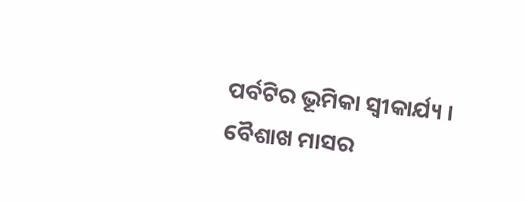ପର୍ବଟିର ଭୂମିକା ସ୍ବୀକାର୍ଯ୍ୟ । ବୈଶାଖ ମାସର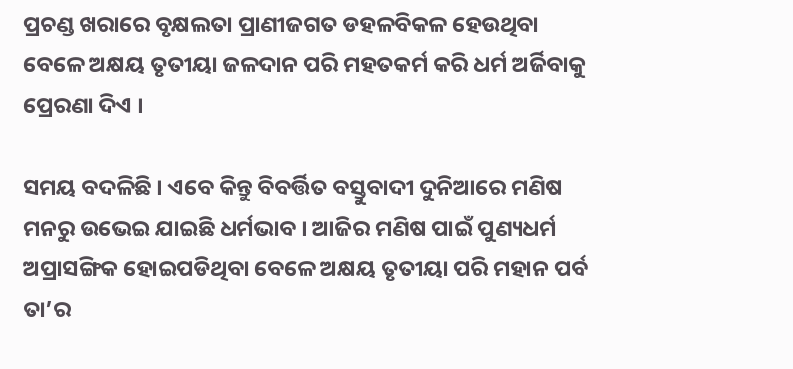ପ୍ରଚଣ୍ଡ ଖରାରେ ବୃକ୍ଷଲତା ପ୍ରାଣୀଜଗତ ଡହଳବିକଳ ହେଉଥିବା ବେଳେ ଅକ୍ଷୟ ତୃତୀୟା ଜଳଦାନ ପରି ମହତକର୍ମ କରି ଧର୍ମ ଅର୍ଜିବାକୁ ପ୍ରେରଣା ଦିଏ ।

ସମୟ ବଦଳିଛି । ଏବେ କିନ୍ତୁ ବିବର୍ତ୍ତିତ ବସ୍ତୁବାଦୀ ଦୁନିଆରେ ମଣିଷ ମନରୁ ଉଭେଇ ଯାଇଛି ଧର୍ମଭାବ । ଆଜିର ମଣିଷ ପାଇଁ ପୁଣ୍ୟଧର୍ମ ଅପ୍ରାସଙ୍ଗିକ ହୋଇପଡିଥିବା ବେଳେ ଅକ୍ଷୟ ତୃତୀୟା ପରି ମହାନ ପର୍ବ ତା’ର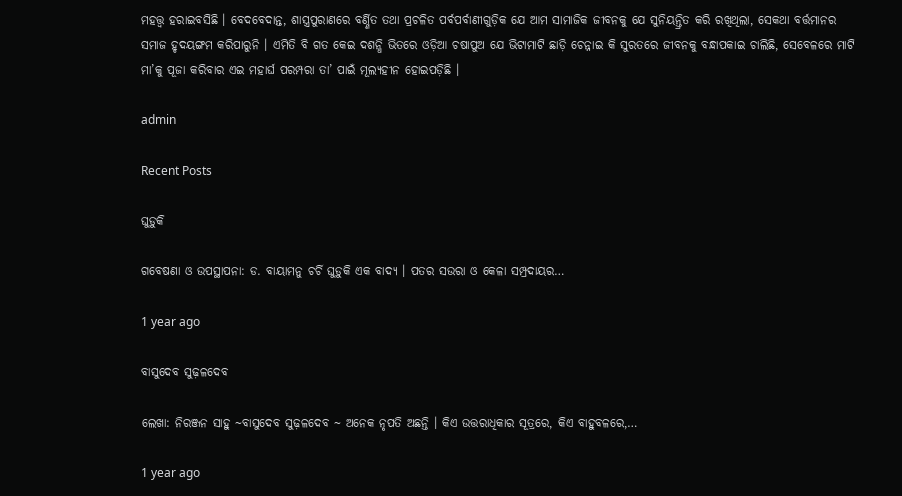ମହତ୍ତ୍ଵ ହରାଇବସିଛି । ବେଦବେଦାନ୍ତ, ଶାସ୍ତ୍ରପୁରାଣରେ ବର୍ଣ୍ଣିତ ତଥା ପ୍ରଚଳିତ ପର୍ବପର୍ବାଣୀଗୁଡ଼ିକ ଯେ ଆମ ସାମାଜିକ ଜୀବନକୁ ଯେ ସୁନିୟନ୍ତ୍ରିତ କରି ରଖିଥିଲା, ସେକଥା ବର୍ତ୍ତମାନର ସମାଜ ହୃଦୟଙ୍ଗମ କରିପାରୁନି । ଏମିତି ବି ଗତ କେଇ ଦଶନ୍ଧି ଭିତରେ ଓଡ଼ିଆ ଚଷାପୁଅ ଯେ ଭିଟାମାଟି ଛାଡ଼ି ଚେନ୍ନାଇ କି ସୁରତରେ ଜୀବନକୁ ବନ୍ଧାପକାଇ ଚାଲିଛି, ସେବେଳରେ ମାଟି ମା’କୁ ପୂଜା କରିବାର ଏଇ ମହାର୍ଘ ପରମ୍ପରା ତା’ ପାଇଁ ମୂଲ୍ୟହୀନ ହୋଇପଡ଼ିଛି ।

admin

Recent Posts

ଘୁଡ଼ୁକି

ଗବେଷଣା ଓ ଉପସ୍ଥାପନା: ଡ. ବାୟାମନୁ ଚର୍ଚି ଘୁଡ଼ୁକି ଏକ ବାଦ୍ୟ । ପତର ସଉରା ଓ କେଳା ସମ୍ପ୍ରଦାୟର…

1 year ago

ବାସୁଦେବ ସୁଢ଼ଳଦେବ

ଲେଖା: ନିରଞ୍ଜନ ସାହୁ ~ବାସୁଦେବ ସୁଢ଼ଳଦେବ ~ ଅନେକ ନୃପତି ଅଛନ୍ତି । କିଏ ଉତ୍ତରାଧିକାର ସୂତ୍ରରେ, କିଏ ବାହୁବଳରେ,…

1 year ago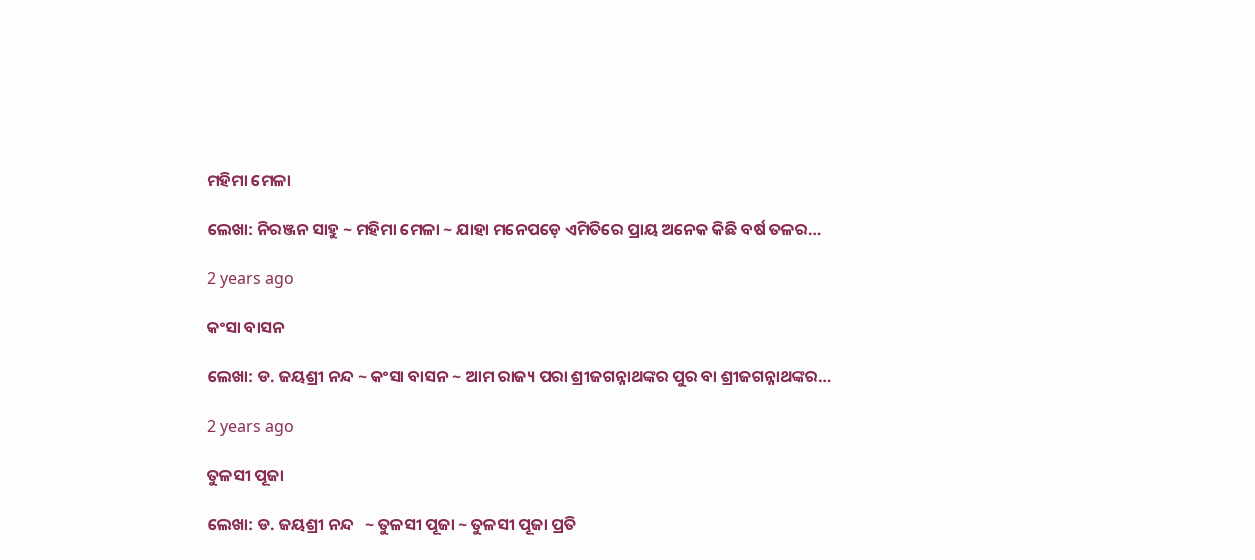ମହିମା ମେଳା

ଲେଖା: ନିରଞ୍ଜନ ସାହୁ ~ ମହିମା ମେଳା ~ ଯାହା ମନେପଡ଼େ ଏମିତିରେ ପ୍ରାୟ ଅନେକ କିଛି ବର୍ଷ ତଳର…

2 years ago

କଂସା ବାସନ

ଲେଖା: ଡ. ଜୟଶ୍ରୀ ନନ୍ଦ ~ କଂସା ବାସନ ~ ଆମ ରାଜ୍ୟ ପରା ଶ୍ରୀଜଗନ୍ନାଥଙ୍କର ପୁର ବା ଶ୍ରୀଜଗନ୍ନାଥଙ୍କର…

2 years ago

ତୁଳସୀ ପୂଜା

ଲେଖା: ଡ. ଜୟଶ୍ରୀ ନନ୍ଦ   ~ ତୁଳସୀ ପୂଜା ~ ତୁଳସୀ ପୂଜା ପ୍ରତି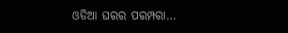ଓଡିଆ ଘରର ପରମ୍ପରା…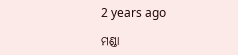2 years ago

ମଣ୍ଡା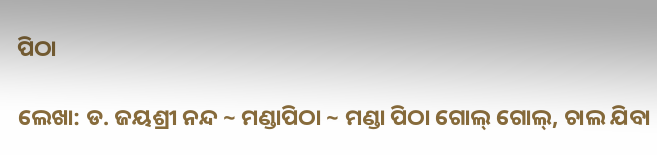ପିଠା

ଲେଖା: ଡ. ଜୟଶ୍ରୀ ନନ୍ଦ ~ ମଣ୍ଡାପିଠା ~ ମଣ୍ଡା ପିଠା ଗୋଲ୍ ଗୋଲ୍, ଚାଲ ଯିବା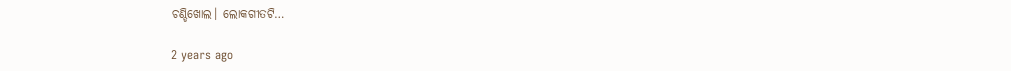ଚଣ୍ଡିଖୋଲ। ଲୋକଗୀତଟି…

2 years ago